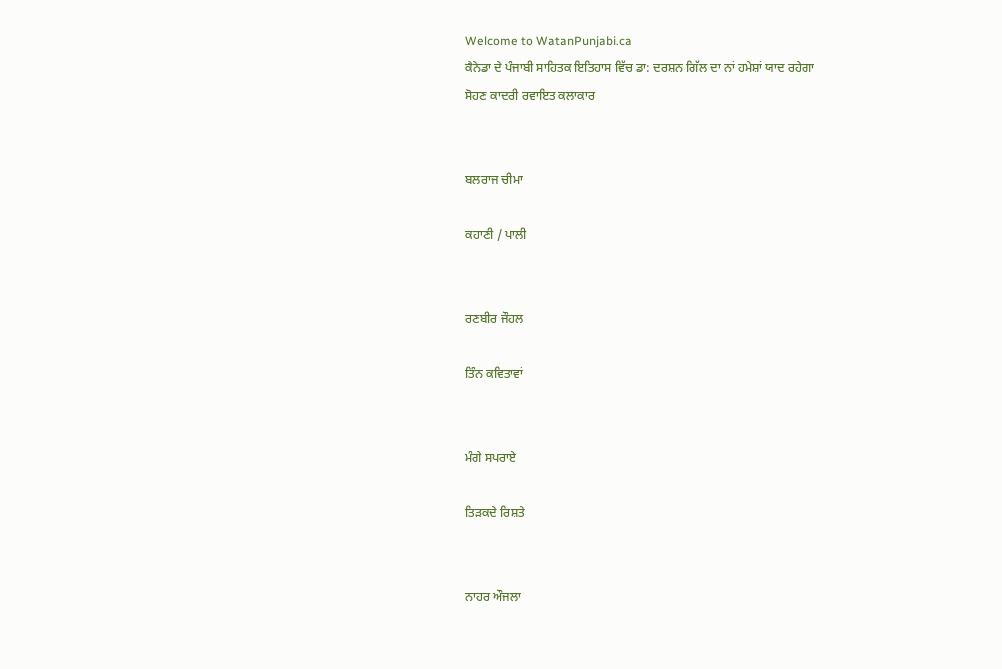Welcome to WatanPunjabi.ca
ਕੈਨੇਡਾ ਦੇ ਪੰਜਾਬੀ ਸਾਹਿਤਕ ਇਤਿਹਾਸ ਵਿੱਚ ਡਾ: ਦਰਸ਼ਨ ਗਿੱਲ ਦਾ ਨਾਂ ਹਮੇਸ਼ਾਂ ਯਾਦ ਰਹੇਗਾ
ਸੋਹਣ ਕਾਦਰੀ ਰਵਾਇਤ ਕਲਾਕਾਰ


ਬਲਰਾਜ ਚੀਮਾ

ਕਹਾਣੀ / ਪਾਲੀ


ਰਣਬੀਰ ਜੌਹਲ

ਤਿੰਨ ਕਵਿਤਾਵਾਂ


ਮੰਗੇ ਸਪਰਾਏ

ਤਿੜਕਦੇ ਰਿਸ਼ਤੇ


ਨਾਹਰ ਔਜਲਾ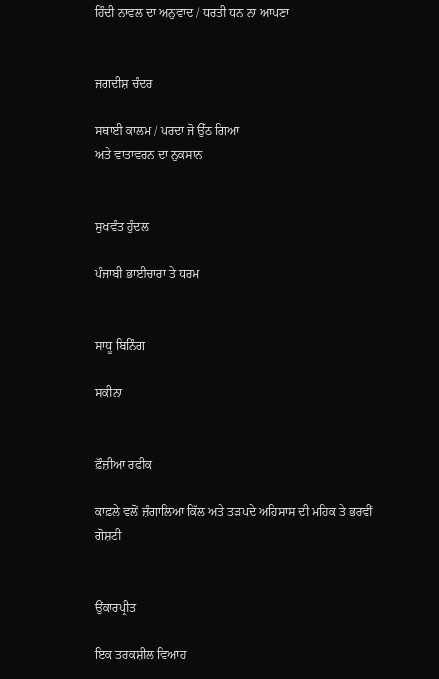ਹਿੰਦੀ ਨਾਵਲ ਦਾ ਅਨੁਵਾਦ / ਧਰਤੀ ਧਨ ਨਾ ਆਪਣਾ


ਜਗਦੀਸ਼ ਚੰਦਰ

ਸਥਾਈ ਕਾਲਮ / ਪਰਦਾ ਜੋ ਉੱਠ ਗਿਆ
ਅਤੇ ਵਾਤਾਵਰਨ ਦਾ ਨੁਕਸਾਨ


ਸੁਖਵੰਤ ਹੁੰਦਲ

ਪੰਜਾਬੀ ਭਾਈਚਾਰਾ ਤੇ ਧਰਮ


ਸਾਧੂ ਬਿਨਿੰਗ

ਸਕੀਨਾ


ਫ਼ੌਜ਼ੀਆ ਰਫੀਕ

ਕਾਫ਼ਲੇ ਵਲੋਂ ਜ਼ੰਗਾਲਿਆ ਕਿੱਲ ਅਤੇ ਤੜਪਦੇ ਅਹਿਸਾਸ ਦੀ ਮਹਿਕ ਤੇ ਭਰਵੀਂ ਗੋਸ਼ਟੀ


ਉਂਕਾਰਪ੍ਰੀਤ

ਇਕ ਤਰਕਸ਼ੀਲ ਵਿਆਹ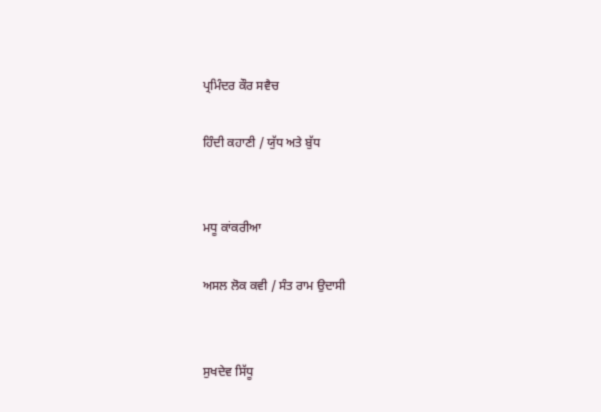ਪ੍ਰਮਿੰਦਰ ਕੌਰ ਸਵੈਚ

ਹਿੰਦੀ ਕਹਾਣੀ / ਯੁੱਧ ਅਤੇ ਬੁੱਧ


ਮਧੂ ਕਾਂਕਰੀਆ

ਅਸਲ ਲੋਕ ਕਵੀ / ਸੰਤ ਰਾਮ ਉਦਾਸੀ


ਸੁਖਦੇਵ ਸਿੱਧੂ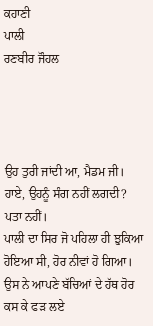ਕਹਾਣੀ
ਪਾਲੀ
ਰਣਬੀਰ ਜੌਹਲ




ਉਹ ਤੁਰੀ ਜਾਂਦੀ ਆ, ਮੈਡਮ ਜੀ।
ਹਾਏ, ਉਹਨੂੰ ਸੰਗ ਨਹੀਂ ਲਗਦੀ?
ਪਤਾ ਨਹੀਂ।
ਪਾਲੀ ਦਾ ਸਿਰ ਜੋ ਪਹਿਲਾ ਹੀ ਝੁਕਿਆ ਹੋਇਆ ਸੀ, ਹੋਰ ਨੀਵਾਂ ਹੋ ਗਿਆ। ਉਸ ਨੇ ਆਪਣੇ ਬੱਚਿਆਂ ਦੇ ਹੱਥ ਹੋਰ ਕਸ ਕੇ ਫੜ ਲਏ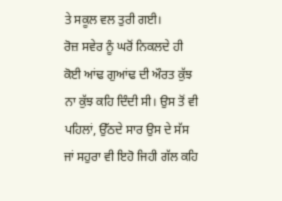ਤੇ ਸਕੂਲ ਵਲ ਤੁਰੀ ਗਈ।
ਰੋਜ਼ ਸਵੇਰ ਨੂੰ ਘਰੋਂ ਨਿਕਲਦੇ ਹੀ ਕੋਈ ਆਂਢ ਗੁਆਂਢ ਦੀ ਔਰਤ ਕੁੱਝ ਨਾ ਕੁੱਝ ਕਹਿ ਦਿੰਦੀ ਸੀ। ਉਸ ਤੋਂ ਵੀ ਪਹਿਲਾਂ, ਉੱਠਦੇ ਸਾਰ ਉਸ ਦੇ ਸੱਸ ਜਾਂ ਸਹੁਰਾ ਵੀ ਇਹੋ ਜਿਹੀ ਗੱਲ ਕਹਿ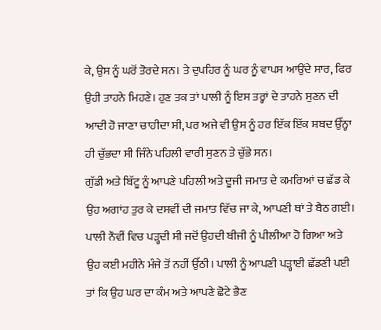ਕੇ, ਉਸ ਨੂੰ ਘਰੋਂ ਤੋਰਦੇ ਸਨ। ਤੇ ਦੁਪਹਿਰ ਨੂੰ ਘਰ ਨੂੰ ਵਾਪਸ ਆਉਂਦੇ ਸਾਰ, ਫਿਰ ਉਹੀ ਤਾਹਨੇ ਮਿਹਣੇ। ਹੁਣ ਤਕ ਤਾਂ ਪਾਲੀ ਨੂੰ ਇਸ ਤਰ੍ਹਾਂ ਦੇ ਤਾਹਨੇ ਸੁਣਨ ਦੀ ਆਦੀ ਹੋ ਜਾਣਾ ਚਾਹੀਦਾ ਸੀ, ਪਰ ਅਜੇ ਵੀ ਉਸ ਨੂੰ ਹਰ ਇੱਕ ਇੱਕ ਸ਼ਬਦ ਉੱਨ੍ਹਾ ਹੀ ਚੁੱਭਦਾ ਸੀ ਜਿੰਨੇ ਪਹਿਲੀ ਵਾਰੀ ਸੁਣਨ ਤੇ ਚੁੱਭੇ ਸਨ।
ਗੁੱਡੀ ਅਤੇ ਬਿੱਟੂ ਨੂੰ ਆਪਣੇ ਪਹਿਲੀ ਅਤੇ ਦੂਜੀ ਜਮਾਤ ਦੇ ਕਮਰਿਆਂ ਚ ਛੱਡ ਕੇ ਉਹ ਅਗਾਂਹ ਤੁਰ ਕੇ ਦਸਵੀਂ ਦੀ ਜਮਾਤ ਵਿੱਚ ਜਾ ਕੇ, ਆਪਣੀ ਥਾਂ ਤੇ ਬੈਠ ਗਈ।
ਪਾਲੀ ਨੌਵੀਂ ਵਿਚ ਪੜ੍ਹਦੀ ਸੀ ਜਦੋਂ ਉਹਦੀ ਬੀਜੀ ਨੂੰ ਪੀਲੀਆ ਹੋ ਗਿਆ ਅਤੇ ਉਹ ਕਈ ਮਹੀਨੇ ਮੰਜੇ ਤੋਂ ਨਹੀਂ ਉੱਠੀ। ਪਾਲੀ ਨੂੰ ਆਪਣੀ ਪੜ੍ਹਾਈ ਛੱਡਣੀ ਪਈ ਤਾਂ ਕਿ ਉਹ ਘਰ ਦਾ ਕੰਮ ਅਤੇ ਆਪਣੇ ਛੋਟੇ ਭੈਣ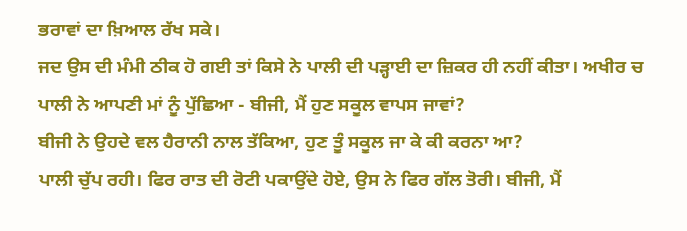ਭਰਾਵਾਂ ਦਾ ਖ਼ਿਆਲ ਰੱਖ ਸਕੇ।
ਜਦ ਉਸ ਦੀ ਮੰਮੀ ਠੀਕ ਹੋ ਗਈ ਤਾਂ ਕਿਸੇ ਨੇ ਪਾਲੀ ਦੀ ਪੜ੍ਹਾਈ ਦਾ ਜ਼ਿਕਰ ਹੀ ਨਹੀਂ ਕੀਤਾ। ਅਖੀਰ ਚ ਪਾਲੀ ਨੇ ਆਪਣੀ ਮਾਂ ਨੂੰ ਪੁੱਛਿਆ - ਬੀਜੀ, ਮੈਂ ਹੁਣ ਸਕੂਲ ਵਾਪਸ ਜਾਵਾਂ?
ਬੀਜੀ ਨੇ ਉਹਦੇ ਵਲ ਹੈਰਾਨੀ ਨਾਲ ਤੱਕਿਆ, ਹੁਣ ਤੂੰ ਸਕੂਲ ਜਾ ਕੇ ਕੀ ਕਰਨਾ ਆ?
ਪਾਲੀ ਚੁੱਪ ਰਹੀ। ਫਿਰ ਰਾਤ ਦੀ ਰੋਟੀ ਪਕਾਉਂਦੇ ਹੋਏ, ਉਸ ਨੇ ਫਿਰ ਗੱਲ ਤੋਰੀ। ਬੀਜੀ, ਮੈਂ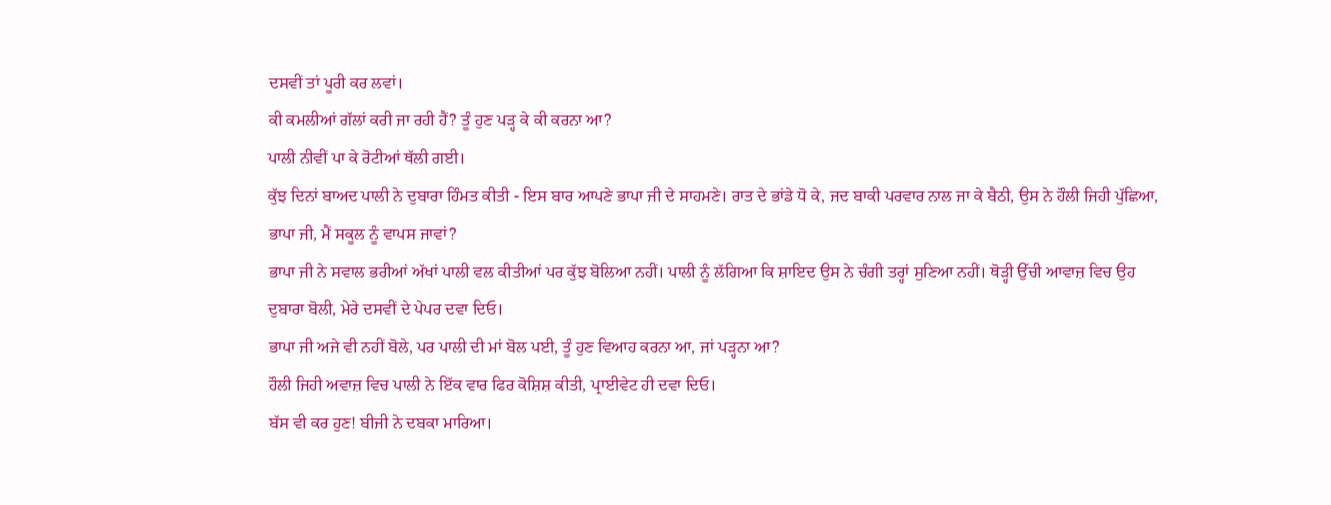ਦਸਵੀਂ ਤਾਂ ਪੂਰੀ ਕਰ ਲਵਾਂ।
ਕੀ ਕਮਲੀਆਂ ਗੱਲਾਂ ਕਰੀ ਜਾ ਰਹੀ ਹੈਂ? ਤੂੰ ਹੁਣ ਪੜ੍ਹ ਕੇ ਕੀ ਕਰਨਾ ਆ?
ਪਾਲੀ ਨੀਵੀਂ ਪਾ ਕੇ ਰੋਟੀਆਂ ਥੱਲੀ ਗਈ।
ਕੁੱਝ ਦਿਨਾਂ ਬਾਅਦ ਪਾਲੀ ਨੇ ਦੁਬਾਰਾ ਹਿੰਮਤ ਕੀਤੀ - ਇਸ ਬਾਰ ਆਪਣੇ ਭਾਪਾ ਜੀ ਦੇ ਸਾਹਮਣੇ। ਰਾਤ ਦੇ ਭਾਂਡੇ ਧੋ ਕੇ, ਜਦ ਬਾਕੀ ਪਰਵਾਰ ਨਾਲ ਜਾ ਕੇ ਬੈਠੀ, ਉਸ ਨੇ ਹੌਲੀ ਜਿਹੀ ਪੁੱਛਿਆ, ਭਾਪਾ ਜੀ, ਮੈਂ ਸਕੂਲ ਨੂੰ ਵਾਪਸ ਜਾਵਾਂ?
ਭਾਪਾ ਜੀ ਨੇ ਸਵਾਲ ਭਰੀਆਂ ਅੱਖਾਂ ਪਾਲੀ ਵਲ ਕੀਤੀਆਂ ਪਰ ਕੁੱਝ ਬੋਲਿਆ ਨਹੀਂ। ਪਾਲੀ ਨੂੰ ਲੱਗਿਆ ਕਿ ਸ਼ਾਇਦ ਉਸ ਨੇ ਚੰਗੀ ਤਰ੍ਹਾਂ ਸੁਣਿਆ ਨਹੀਂ। ਥੋੜ੍ਹੀ ਉੱਚੀ ਆਵਾਜ਼ ਵਿਚ ਉਹ ਦੁਬਾਰਾ ਬੋਲੀ, ਮੇਰੇ ਦਸਵੀਂ ਦੇ ਪੇਪਰ ਦਵਾ ਦਿਓ।
ਭਾਪਾ ਜੀ ਅਜੇ ਵੀ ਨਹੀਂ ਬੋਲੇ, ਪਰ ਪਾਲੀ ਦੀ ਮਾਂ ਬੋਲ ਪਈ, ਤੂੰ ਹੁਣ ਵਿਆਹ ਕਰਨਾ ਆ, ਜਾਂ ਪੜ੍ਹਨਾ ਆ?
ਹੌਲੀ ਜਿਹੀ ਅਵਾਜ਼ ਵਿਚ ਪਾਲੀ ਨੇ ਇੱਕ ਵਾਰ ਫਿਰ ਕੋਸ਼ਿਸ਼ ਕੀਤੀ, ਪ੍ਰਾਈਵੇਟ ਹੀ ਦਵਾ ਦਿਓ।
ਬੱਸ ਵੀ ਕਰ ਹੁਣ! ਬੀਜੀ ਨੇ ਦਬਕਾ ਮਾਰਿਆ।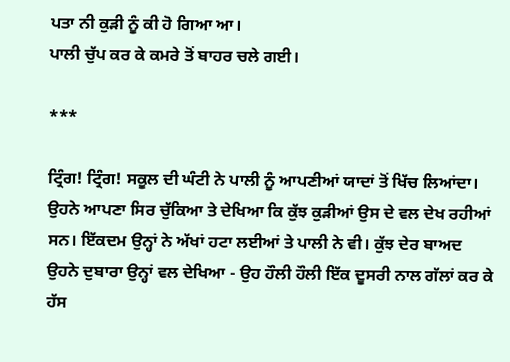ਪਤਾ ਨੀ ਕੁੜੀ ਨੂੰ ਕੀ ਹੋ ਗਿਆ ਆ।
ਪਾਲੀ ਚੁੱਪ ਕਰ ਕੇ ਕਮਰੇ ਤੋਂ ਬਾਹਰ ਚਲੇ ਗਈ।

***

ਟ੍ਰਿੰਗ! ਟ੍ਰਿੰਗ! ਸਕੂਲ ਦੀ ਘੰਟੀ ਨੇ ਪਾਲੀ ਨੂੰ ਆਪਣੀਆਂ ਯਾਦਾਂ ਤੋਂ ਖਿੱਚ ਲਿਆਂਦਾ। ਉਹਨੇ ਆਪਣਾ ਸਿਰ ਚੁੱਕਿਆ ਤੇ ਦੇਖਿਆ ਕਿ ਕੁੱਝ ਕੁੜੀਆਂ ਉਸ ਦੇ ਵਲ ਦੇਖ ਰਹੀਆਂ ਸਨ। ਇੱਕਦਮ ਉਨ੍ਹਾਂ ਨੇ ਅੱਖਾਂ ਹਟਾ ਲਈਆਂ ਤੇ ਪਾਲੀ ਨੇ ਵੀ। ਕੁੱਝ ਦੇਰ ਬਾਅਦ ਉਹਨੇ ਦੁਬਾਰਾ ਉਨ੍ਹਾਂ ਵਲ ਦੇਖਿਆ - ਉਹ ਹੌਲੀ ਹੌਲੀ ਇੱਕ ਦੂਸਰੀ ਨਾਲ ਗੱਲਾਂ ਕਰ ਕੇ ਹੱਸ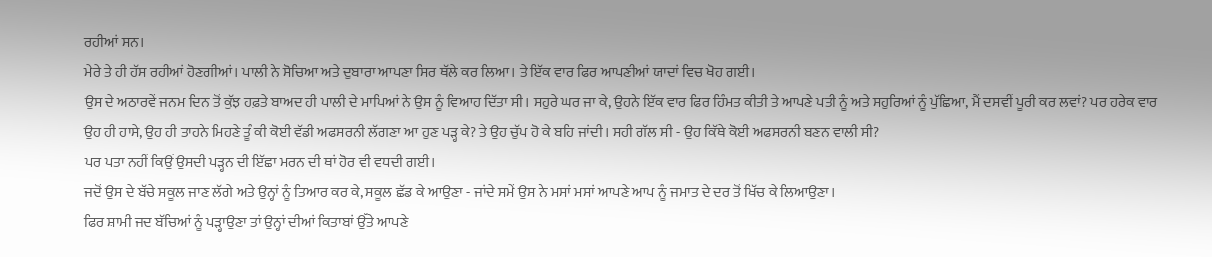ਰਹੀਆਂ ਸਨ।
ਮੇਰੇ ਤੇ ਹੀ ਹੱਸ ਰਹੀਆਂ ਹੋਣਗੀਆਂ। ਪਾਲੀ ਨੇ ਸੋਚਿਆ ਅਤੇ ਦੁਬਾਰਾ ਆਪਣਾ ਸਿਰ ਥੱਲੇ ਕਰ ਲਿਆ। ਤੇ ਇੱਕ ਵਾਰ ਫਿਰ ਆਪਣੀਆਂ ਯਾਦਾਂ ਵਿਚ ਖੋਹ ਗਈ।
ਉਸ ਦੇ ਅਠਾਰਵੇਂ ਜਨਮ ਦਿਨ ਤੋਂ ਕੁੱਝ ਹਫ਼ਤੇ ਬਾਅਦ ਹੀ ਪਾਲੀ ਦੇ ਮਾਪਿਆਂ ਨੇ ਉਸ ਨੂੰ ਵਿਆਹ ਦਿੱਤਾ ਸੀ। ਸਹੁਰੇ ਘਰ ਜਾ ਕੇ, ਉਹਨੇ ਇੱਕ ਵਾਰ ਫਿਰ ਹਿੰਮਤ ਕੀਤੀ ਤੇ ਆਪਣੇ ਪਤੀ ਨੂੰ ਅਤੇ ਸਹੁਰਿਆਂ ਨੂੰ ਪੁੱਛਿਆ, ਮੈਂ ਦਸਵੀਂ ਪੂਰੀ ਕਰ ਲਵਾਂ? ਪਰ ਹਰੇਕ ਵਾਰ ਉਹ ਹੀ ਹਾਸੇ, ਉਹ ਹੀ ਤਾਹਨੇ ਮਿਹਣੇ ਤੂੰ ਕੀ ਕੋਈ ਵੱਡੀ ਅਫਸਰਨੀ ਲੱਗਣਾ ਆ ਹੁਣ ਪੜ੍ਹ ਕੇ? ਤੇ ਉਹ ਚੁੱਪ ਹੋ ਕੇ ਬਹਿ ਜਾਂਦੀ। ਸਹੀ ਗੱਲ ਸੀ - ਉਹ ਕਿੱਥੇ ਕੋਈ ਅਫਸਰਨੀ ਬਣਨ ਵਾਲੀ ਸੀ?
ਪਰ ਪਤਾ ਨਹੀਂ ਕਿਉਂ ਉਸਦੀ ਪੜ੍ਹਨ ਦੀ ਇੱਛਾ ਮਰਨ ਦੀ ਥਾਂ ਹੋਰ ਵੀ ਵਧਦੀ ਗਈ।
ਜਦੋਂ ਉਸ ਦੇ ਬੱਚੇ ਸਕੂਲ ਜਾਣ ਲੱਗੇ ਅਤੇ ਉਨ੍ਹਾਂ ਨੂੰ ਤਿਆਰ ਕਰ ਕੇ, ਸਕੂਲ ਛੱਡ ਕੇ ਆਉਣਾ - ਜਾਂਦੇ ਸਮੇਂ ਉਸ ਨੇ ਮਸਾਂ ਮਸਾਂ ਆਪਣੇ ਆਪ ਨੂੰ ਜਮਾਤ ਦੇ ਦਰ ਤੋਂ ਖਿੱਚ ਕੇ ਲਿਆਉਣਾ।
ਫਿਰ ਸ਼ਾਮੀ ਜਦ ਬੱਚਿਆਂ ਨੂੰ ਪੜ੍ਹਾਉਣਾ ਤਾਂ ਉਨ੍ਹਾਂ ਦੀਆਂ ਕਿਤਾਬਾਂ ਉੱਤੇ ਆਪਣੇ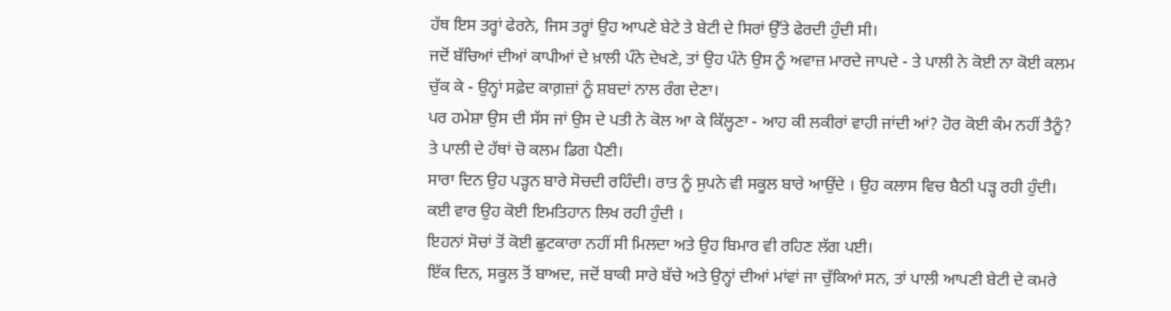ਹੱਥ ਇਸ ਤਰ੍ਹਾਂ ਫੇਰਨੇ, ਜਿਸ ਤਰ੍ਹਾਂ ਉਹ ਆਪਣੇ ਬੇਟੇ ਤੇ ਬੇਟੀ ਦੇ ਸਿਰਾਂ ਉੱਤੇ ਫੇਰਦੀ ਹੁੰਦੀ ਸੀ।
ਜਦੋਂ ਬੱਚਿਆਂ ਦੀਆਂ ਕਾਪੀਆਂ ਦੇ ਖ਼ਾਲੀ ਪੰਨੇ ਦੇਖਣੇ, ਤਾਂ ਉਹ ਪੰਨੇ ਉਸ ਨੂੰ ਅਵਾਜ਼ ਮਾਰਦੇ ਜਾਪਦੇ - ਤੇ ਪਾਲੀ ਨੇ ਕੋਈ ਨਾ ਕੋਈ ਕਲਮ ਚੁੱਕ ਕੇ - ਉਨ੍ਹਾਂ ਸਫ਼ੇਦ ਕਾਗ਼ਜ਼ਾਂ ਨੂੰ ਸ਼ਬਦਾਂ ਨਾਲ ਰੰਗ ਦੇਣਾ।
ਪਰ ਹਮੇਸ਼ਾ ਉਸ ਦੀ ਸੱਸ ਜਾਂ ਉਸ ਦੇ ਪਤੀ ਨੇ ਕੋਲ ਆ ਕੇ ਕਿੱਲ੍ਹਣਾ - ਆਹ ਕੀ ਲਕੀਰਾਂ ਵਾਹੀ ਜਾਂਦੀ ਆਂ? ਹੋਰ ਕੋਈ ਕੰਮ ਨਹੀਂ ਤੈਨੂੰ? ਤੇ ਪਾਲੀ ਦੇ ਹੱਥਾਂ ਚੋ ਕਲਮ ਡਿਗ ਪੈਣੀ।
ਸਾਰਾ ਦਿਨ ਉਹ ਪੜ੍ਹਨ ਬਾਰੇ ਸੋਚਦੀ ਰਹਿੰਦੀ। ਰਾਤ ਨੂੰ ਸੁਪਨੇ ਵੀ ਸਕੂਲ ਬਾਰੇ ਆਉਂਦੇ । ਉਹ ਕਲਾਸ ਵਿਚ ਬੈਠੀ ਪੜ੍ਹ ਰਹੀ ਹੁੰਦੀ। ਕਈ ਵਾਰ ਉਹ ਕੋਈ ਇਮਤਿਹਾਨ ਲਿਖ ਰਹੀ ਹੁੰਦੀ ।
ਇਹਨਾਂ ਸੋਚਾਂ ਤੋਂ ਕੋਈ ਛੁਟਕਾਰਾ ਨਹੀਂ ਸੀ ਮਿਲਦਾ ਅਤੇ ਉਹ ਬਿਮਾਰ ਵੀ ਰਹਿਣ ਲੱਗ ਪਈ।
ਇੱਕ ਦਿਨ, ਸਕੂਲ ਤੋਂ ਬਾਅਦ, ਜਦੋਂ ਬਾਕੀ ਸਾਰੇ ਬੱਚੇ ਅਤੇ ਉਨ੍ਹਾਂ ਦੀਆਂ ਮਾਂਵਾਂ ਜਾ ਚੁੱਕਿਆਂ ਸਨ, ਤਾਂ ਪਾਲੀ ਆਪਣੀ ਬੇਟੀ ਦੇ ਕਮਰੇ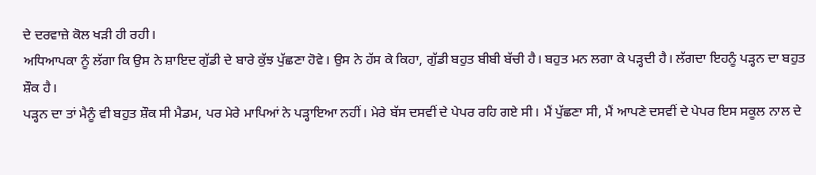ਦੇ ਦਰਵਾਜ਼ੇ ਕੋਲ ਖੜੀ ਹੀ ਰਹੀ।
ਅਧਿਆਪਕਾ ਨੂੰ ਲੱਗਾ ਕਿ ਉਸ ਨੇ ਸ਼ਾਇਦ ਗੁੱਡੀ ਦੇ ਬਾਰੇ ਕੁੱਝ ਪੁੱਛਣਾ ਹੋਵੇ। ਉਸ ਨੇ ਹੱਸ ਕੇ ਕਿਹਾ, ਗੁੱਡੀ ਬਹੁਤ ਬੀਬੀ ਬੱਚੀ ਹੈ। ਬਹੁਤ ਮਨ ਲਗਾ ਕੇ ਪੜ੍ਹਦੀ ਹੈ। ਲੱਗਦਾ ਇਹਨੂੰ ਪੜ੍ਹਨ ਦਾ ਬਹੁਤ ਸ਼ੌਕ ਹੈ।
ਪੜ੍ਹਨ ਦਾ ਤਾਂ ਮੈਨੂੰ ਵੀ ਬਹੁਤ ਸ਼ੌਕ ਸੀ ਮੈਡਮ, ਪਰ ਮੇਰੇ ਮਾਪਿਆਂ ਨੇ ਪੜ੍ਹਾਇਆ ਨਹੀਂ। ਮੇਰੇ ਬੱਸ ਦਸਵੀਂ ਦੇ ਪੇਪਰ ਰਹਿ ਗਏ ਸੀ। ਮੈਂ ਪੁੱਛਣਾ ਸੀ, ਮੈਂ ਆਪਣੇ ਦਸਵੀਂ ਦੇ ਪੇਪਰ ਇਸ ਸਕੂਲ ਨਾਲ ਦੇ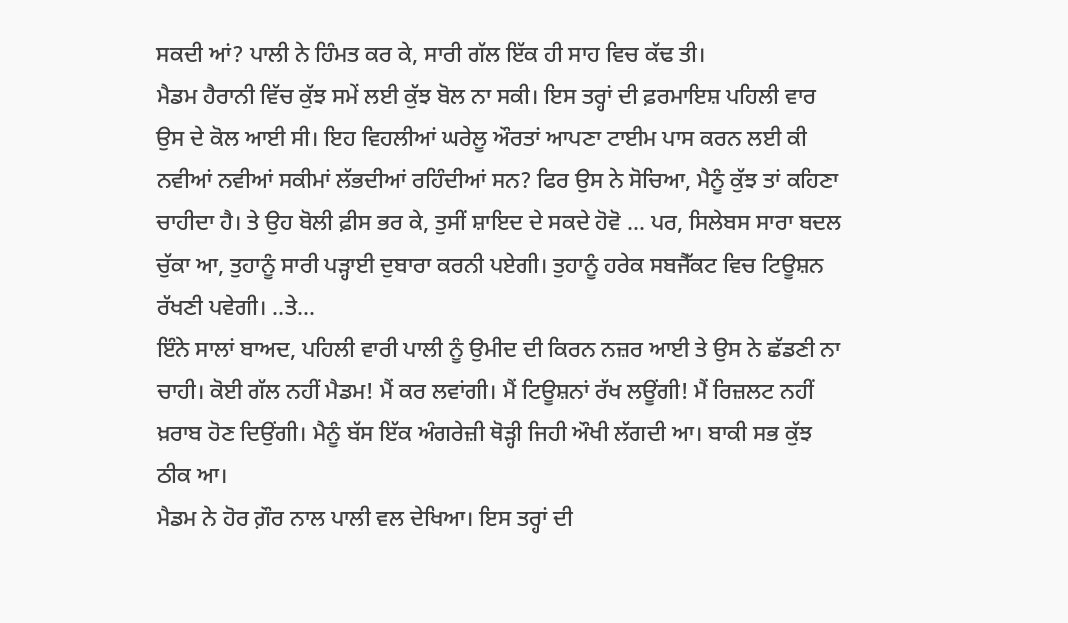ਸਕਦੀ ਆਂ? ਪਾਲੀ ਨੇ ਹਿੰਮਤ ਕਰ ਕੇ, ਸਾਰੀ ਗੱਲ ਇੱਕ ਹੀ ਸਾਹ ਵਿਚ ਕੱਢ ਤੀ।
ਮੈਡਮ ਹੈਰਾਨੀ ਵਿੱਚ ਕੁੱਝ ਸਮੇਂ ਲਈ ਕੁੱਝ ਬੋਲ ਨਾ ਸਕੀ। ਇਸ ਤਰ੍ਹਾਂ ਦੀ ਫ਼ਰਮਾਇਸ਼ ਪਹਿਲੀ ਵਾਰ ਉਸ ਦੇ ਕੋਲ ਆਈ ਸੀ। ਇਹ ਵਿਹਲੀਆਂ ਘਰੇਲੂ ਔਰਤਾਂ ਆਪਣਾ ਟਾਈਮ ਪਾਸ ਕਰਨ ਲਈ ਕੀ ਨਵੀਆਂ ਨਵੀਆਂ ਸਕੀਮਾਂ ਲੱਭਦੀਆਂ ਰਹਿੰਦੀਆਂ ਸਨ? ਫਿਰ ਉਸ ਨੇ ਸੋਚਿਆ, ਮੈਨੂੰ ਕੁੱਝ ਤਾਂ ਕਹਿਣਾ ਚਾਹੀਦਾ ਹੈ। ਤੇ ਉਹ ਬੋਲੀ ਫ਼ੀਸ ਭਰ ਕੇ, ਤੁਸੀਂ ਸ਼ਾਇਦ ਦੇ ਸਕਦੇ ਹੋਵੋ ... ਪਰ, ਸਿਲੇਬਸ ਸਾਰਾ ਬਦਲ ਚੁੱਕਾ ਆ, ਤੁਹਾਨੂੰ ਸਾਰੀ ਪੜ੍ਹਾਈ ਦੁਬਾਰਾ ਕਰਨੀ ਪਏਗੀ। ਤੁਹਾਨੂੰ ਹਰੇਕ ਸਬਜੈੱਕਟ ਵਿਚ ਟਿਊਸ਼ਨ ਰੱਖਣੀ ਪਵੇਗੀ। ..ਤੇ...
ਇੰਨੇ ਸਾਲਾਂ ਬਾਅਦ, ਪਹਿਲੀ ਵਾਰੀ ਪਾਲੀ ਨੂੰ ਉਮੀਦ ਦੀ ਕਿਰਨ ਨਜ਼ਰ ਆਈ ਤੇ ਉਸ ਨੇ ਛੱਡਣੀ ਨਾ ਚਾਹੀ। ਕੋਈ ਗੱਲ ਨਹੀਂ ਮੈਡਮ! ਮੈਂ ਕਰ ਲਵਾਂਗੀ। ਮੈਂ ਟਿਊਸ਼ਨਾਂ ਰੱਖ ਲਊਂਗੀ! ਮੈਂ ਰਿਜ਼ਲਟ ਨਹੀਂ ਖ਼ਰਾਬ ਹੋਣ ਦਿਉਂਗੀ। ਮੈਨੂੰ ਬੱਸ ਇੱਕ ਅੰਗਰੇਜ਼ੀ ਥੋੜ੍ਹੀ ਜਿਹੀ ਔਖੀ ਲੱਗਦੀ ਆ। ਬਾਕੀ ਸਭ ਕੁੱਝ ਠੀਕ ਆ।
ਮੈਡਮ ਨੇ ਹੋਰ ਗ਼ੌਰ ਨਾਲ ਪਾਲੀ ਵਲ ਦੇਖਿਆ। ਇਸ ਤਰ੍ਹਾਂ ਦੀ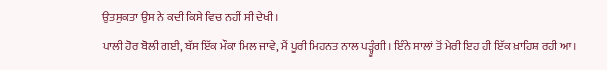ਉਤਸੁਕਤਾ ਉਸ ਨੇ ਕਦੀ ਕਿਸੇ ਵਿਚ ਨਹੀਂ ਸੀ ਦੇਖੀ।
ਪਾਲੀ ਹੋਰ ਬੋਲੀ ਗਈ, ਬੱਸ ਇੱਕ ਮੌਕਾ ਮਿਲ ਜਾਵੇ, ਮੈਂ ਪੂਰੀ ਮਿਹਨਤ ਨਾਲ ਪੜ੍ਹੂੰਗੀ। ਇੰਨੇ ਸਾਲਾਂ ਤੋਂ ਮੇਰੀ ਇਹ ਹੀ ਇੱਕ ਖ਼ਾਹਿਸ਼ ਰਹੀ ਆ।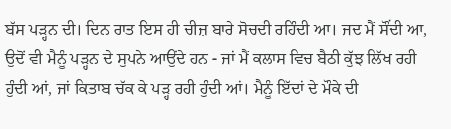ਬੱਸ ਪੜ੍ਹਨ ਦੀ। ਦਿਨ ਰਾਤ ਇਸ ਹੀ ਚੀਜ਼ ਬਾਰੇ ਸੋਚਦੀ ਰਹਿੰਦੀ ਆ। ਜਦ ਮੈਂ ਸੌਂਦੀ ਆ, ਉਦੋਂ ਵੀ ਮੈਨੂੰ ਪੜ੍ਹਨ ਦੇ ਸੁਪਨੇ ਆਉਂਦੇ ਹਨ - ਜਾਂ ਮੈਂ ਕਲਾਸ ਵਿਚ ਬੈਠੀ ਕੁੱਝ ਲਿੱਖ ਰਹੀ ਹੁੰਦੀ ਆਂ, ਜਾਂ ਕਿਤਾਬ ਚੱਕ ਕੇ ਪੜ੍ਹ ਰਹੀ ਹੁੰਦੀ ਆਂ। ਮੈਨੂੰ ਇੱਦਾਂ ਦੇ ਮੌਕੇ ਦੀ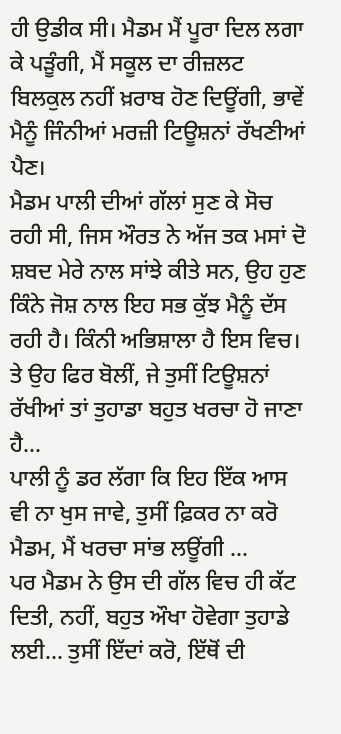ਹੀ ਉਡੀਕ ਸੀ। ਮੈਡਮ ਮੈਂ ਪੂਰਾ ਦਿਲ ਲਗਾ ਕੇ ਪੜੂੰਗੀ, ਮੈਂ ਸਕੂਲ ਦਾ ਰੀਜ਼ਲਟ ਬਿਲਕੁਲ ਨਹੀਂ ਖ਼ਰਾਬ ਹੋਣ ਦਿਊਂਗੀ, ਭਾਵੇਂ ਮੈਨੂੰ ਜਿੰਨੀਆਂ ਮਰਜ਼ੀ ਟਿਊਸ਼ਨਾਂ ਰੱਖਣੀਆਂ ਪੈਣ।
ਮੈਡਮ ਪਾਲੀ ਦੀਆਂ ਗੱਲਾਂ ਸੁਣ ਕੇ ਸੋਚ ਰਹੀ ਸੀ, ਜਿਸ ਔਰਤ ਨੇ ਅੱਜ ਤਕ ਮਸਾਂ ਦੋ ਸ਼ਬਦ ਮੇਰੇ ਨਾਲ ਸਾਂਝੇ ਕੀਤੇ ਸਨ, ਉਹ ਹੁਣ ਕਿੰਨੇ ਜੋਸ਼ ਨਾਲ ਇਹ ਸਭ ਕੁੱਝ ਮੈਨੂੰ ਦੱਸ ਰਹੀ ਹੈ। ਕਿੰਨੀ ਅਭਿਸ਼ਾਲਾ ਹੈ ਇਸ ਵਿਚ। ਤੇ ਉਹ ਫਿਰ ਬੋਲੀਂ, ਜੇ ਤੁਸੀਂ ਟਿਊਸ਼ਨਾਂ ਰੱਖੀਆਂ ਤਾਂ ਤੁਹਾਡਾ ਬਹੁਤ ਖਰਚਾ ਹੋ ਜਾਣਾ ਹੈ...
ਪਾਲੀ ਨੂੰ ਡਰ ਲੱਗਾ ਕਿ ਇਹ ਇੱਕ ਆਸ ਵੀ ਨਾ ਖੁਸ ਜਾਵੇ, ਤੁਸੀਂ ਫ਼ਿਕਰ ਨਾ ਕਰੋ ਮੈਡਮ, ਮੈਂ ਖਰਚਾ ਸਾਂਭ ਲਊਂਗੀ ...
ਪਰ ਮੈਡਮ ਨੇ ਉਸ ਦੀ ਗੱਲ ਵਿਚ ਹੀ ਕੱਟ ਦਿਤੀ, ਨਹੀਂ, ਬਹੁਤ ਔਖਾ ਹੋਵੇਗਾ ਤੁਹਾਡੇ ਲਈ... ਤੁਸੀਂ ਇੱਦਾਂ ਕਰੋ, ਇੱਥੋਂ ਦੀ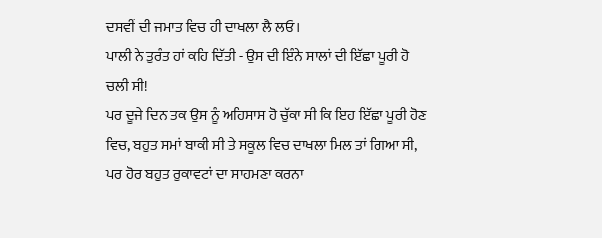ਦਸਵੀਂ ਦੀ ਜਮਾਤ ਵਿਚ ਹੀ ਦਾਖਲਾ ਲੈ ਲਓ।
ਪਾਲੀ ਨੇ ਤੁਰੰਤ ਹਾਂ ਕਹਿ ਦਿੱਤੀ - ਉਸ ਦੀ ਇੰਨੇ ਸਾਲਾਂ ਦੀ ਇੱਛਾ ਪੂਰੀ ਹੋ ਚਲੀ ਸੀ!
ਪਰ ਦੂਜੇ ਦਿਨ ਤਕ ਉਸ ਨੂੰ ਅਹਿਸਾਸ ਹੋ ਚੁੱਕਾ ਸੀ ਕਿ ਇਹ ਇੱਛਾ ਪੂਰੀ ਹੋਣ ਵਿਚ, ਬਹੁਤ ਸਮਾਂ ਬਾਕੀ ਸੀ ਤੇ ਸਕੂਲ ਵਿਚ ਦਾਖਲਾ ਮਿਲ ਤਾਂ ਗਿਆ ਸੀ, ਪਰ ਹੋਰ ਬਹੁਤ ਰੁਕਾਵਟਾਂ ਦਾ ਸਾਹਮਣਾ ਕਰਨਾ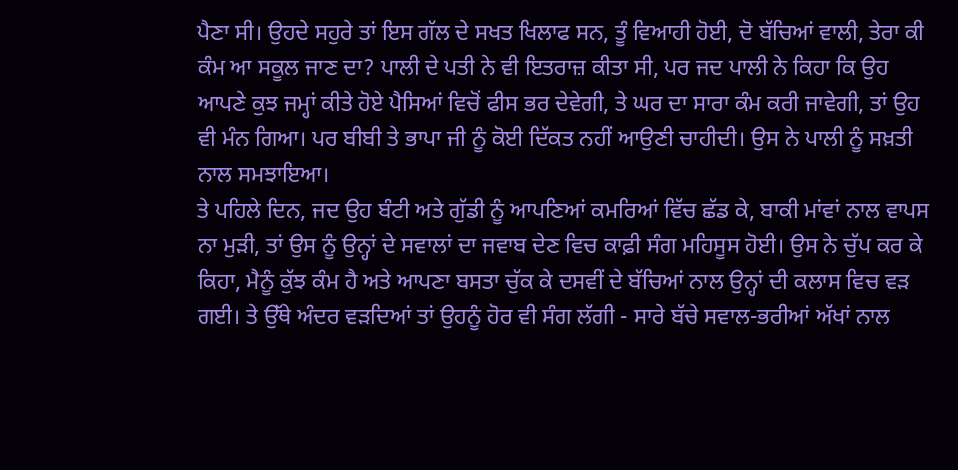ਪੈਣਾ ਸੀ। ਉਹਦੇ ਸਹੁਰੇ ਤਾਂ ਇਸ ਗੱਲ ਦੇ ਸਖਤ ਖਿਲਾਫ ਸਨ, ਤੂੰ ਵਿਆਹੀ ਹੋਈ, ਦੋ ਬੱਚਿਆਂ ਵਾਲੀ, ਤੇਰਾ ਕੀ ਕੰਮ ਆ ਸਕੂਲ ਜਾਣ ਦਾ? ਪਾਲੀ ਦੇ ਪਤੀ ਨੇ ਵੀ ਇਤਰਾਜ਼ ਕੀਤਾ ਸੀ, ਪਰ ਜਦ ਪਾਲੀ ਨੇ ਕਿਹਾ ਕਿ ਉਹ ਆਪਣੇ ਕੁਝ ਜਮ੍ਹਾਂ ਕੀਤੇ ਹੋਏ ਪੈਸਿਆਂ ਵਿਚੋਂ ਫੀਸ ਭਰ ਦੇਵੇਗੀ, ਤੇ ਘਰ ਦਾ ਸਾਰਾ ਕੰਮ ਕਰੀ ਜਾਵੇਗੀ, ਤਾਂ ਉਹ ਵੀ ਮੰਨ ਗਿਆ। ਪਰ ਬੀਬੀ ਤੇ ਭਾਪਾ ਜੀ ਨੂੰ ਕੋਈ ਦਿੱਕਤ ਨਹੀਂ ਆਉਣੀ ਚਾਹੀਦੀ। ਉਸ ਨੇ ਪਾਲੀ ਨੂੰ ਸਖ਼ਤੀ ਨਾਲ ਸਮਝਾਇਆ।
ਤੇ ਪਹਿਲੇ ਦਿਨ, ਜਦ ਉਹ ਬੰਟੀ ਅਤੇ ਗੁੱਡੀ ਨੂੰ ਆਪਣਿਆਂ ਕਮਰਿਆਂ ਵਿੱਚ ਛੱਡ ਕੇ, ਬਾਕੀ ਮਾਂਵਾਂ ਨਾਲ ਵਾਪਸ ਨਾ ਮੁੜੀ, ਤਾਂ ਉਸ ਨੂੰ ਉਨ੍ਹਾਂ ਦੇ ਸਵਾਲਾਂ ਦਾ ਜਵਾਬ ਦੇਣ ਵਿਚ ਕਾਫ਼ੀ ਸੰਗ ਮਹਿਸੂਸ ਹੋਈ। ਉਸ ਨੇ ਚੁੱਪ ਕਰ ਕੇ ਕਿਹਾ, ਮੈਨੂੰ ਕੁੱਝ ਕੰਮ ਹੈ ਅਤੇ ਆਪਣਾ ਬਸਤਾ ਚੁੱਕ ਕੇ ਦਸਵੀਂ ਦੇ ਬੱਚਿਆਂ ਨਾਲ ਉਨ੍ਹਾਂ ਦੀ ਕਲਾਸ ਵਿਚ ਵੜ ਗਈ। ਤੇ ਉੱਥੇ ਅੰਦਰ ਵੜਦਿਆਂ ਤਾਂ ਉਹਨੂੰ ਹੋਰ ਵੀ ਸੰਗ ਲੱਗੀ - ਸਾਰੇ ਬੱਚੇ ਸਵਾਲ-ਭਰੀਆਂ ਅੱਖਾਂ ਨਾਲ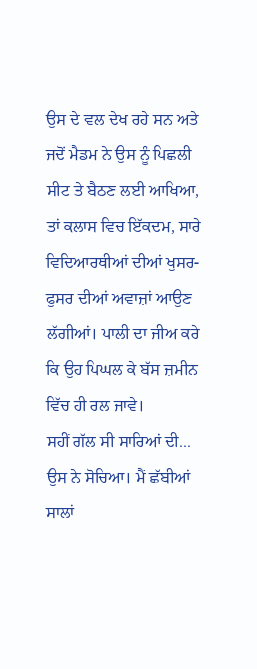ਉਸ ਦੇ ਵਲ ਦੇਖ ਰਹੇ ਸਨ ਅਤੇ ਜਦੋਂ ਮੈਡਮ ਨੇ ਉਸ ਨੂੰ ਪਿਛਲੀ ਸੀਟ ਤੇ ਬੈਠਣ ਲਈ ਆਖਿਆ, ਤਾਂ ਕਲਾਸ ਵਿਚ ਇੱਕਦਮ, ਸਾਰੇ ਵਿਦਿਆਰਥੀਆਂ ਦੀਆਂ ਖੁਸਰ-ਫੁਸਰ ਦੀਆਂ ਅਵਾਜ਼ਾਂ ਆਉਣ ਲੱਗੀਆਂ। ਪਾਲੀ ਦਾ ਜੀਅ ਕਰੇ ਕਿ ਉਹ ਪਿਘਲ ਕੇ ਬੱਸ ਜ਼ਮੀਨ ਵਿੱਚ ਹੀ ਰਲ ਜਾਵੇ।
ਸਹੀਂ ਗੱਲ ਸੀ ਸਾਰਿਆਂ ਦੀ... ਉਸ ਨੇ ਸੋਚਿਆ। ਮੈਂ ਛੱਬੀਆਂ ਸਾਲਾਂ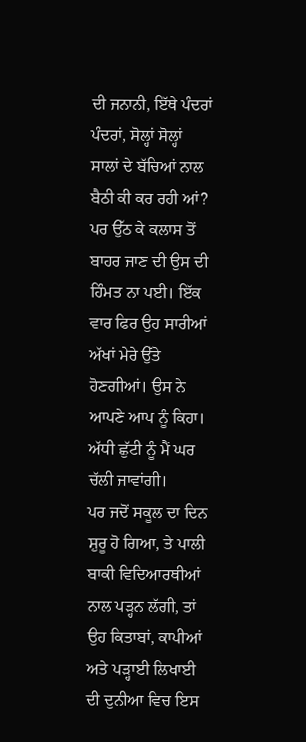ਦੀ ਜਨਾਨੀ, ਇੱਥੇ ਪੰਦਰਾਂ ਪੰਦਰਾਂ, ਸੋਲ੍ਹਾਂ ਸੋਲ੍ਹਾਂ ਸਾਲਾਂ ਦੇ ਬੱਚਿਆਂ ਨਾਲ ਬੈਠੀ ਕੀ ਕਰ ਰਹੀ ਆਂ? ਪਰ ਉੱਠ ਕੇ ਕਲਾਸ ਤੋਂ ਬਾਹਰ ਜਾਣ ਦੀ ਉਸ ਦੀ ਹਿੰਮਤ ਨਾ ਪਈ। ਇੱਕ ਵਾਰ ਫਿਰ ਉਹ ਸਾਰੀਆਂ ਅੱਖਾਂ ਮੇਰੇ ਉੱਤੇ ਹੋਣਗੀਆਂ। ਉਸ ਨੇ ਆਪਣੇ ਆਪ ਨੂੰ ਕਿਹਾ। ਅੱਧੀ ਛੁੱਟੀ ਨੂੰ ਮੈਂ ਘਰ ਚੱਲੀ ਜਾਵਾਂਗੀ।
ਪਰ ਜਦੋਂ ਸਕੂਲ ਦਾ ਦਿਨ ਸ਼ੁਰੂ ਹੋ ਗਿਆ, ਤੇ ਪਾਲੀ ਬਾਕੀ ਵਿਦਿਆਰਥੀਆਂ ਨਾਲ ਪੜ੍ਹਨ ਲੱਗੀ, ਤਾਂ ਉਹ ਕਿਤਾਬਾਂ, ਕਾਪੀਆਂ ਅਤੇ ਪੜ੍ਹਾਈ ਲਿਖਾਈ ਦੀ ਦੁਨੀਆ ਵਿਚ ਇਸ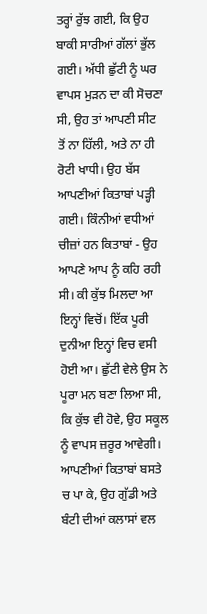ਤਰ੍ਹਾਂ ਰੁੱਝ ਗਈ, ਕਿ ਉਹ ਬਾਕੀ ਸਾਰੀਆਂ ਗੱਲਾਂ ਭੁੱਲ ਗਈ। ਅੱਧੀ ਛੁੱਟੀ ਨੂੰ ਘਰ ਵਾਪਸ ਮੁੜਨ ਦਾ ਕੀ ਸੋਚਣਾ ਸੀ, ਉਹ ਤਾਂ ਆਪਣੀ ਸੀਟ ਤੋਂ ਨਾ ਹਿੱਲੀ, ਅਤੇ ਨਾ ਹੀ ਰੋਟੀ ਖਾਧੀ। ਉਹ ਬੱਸ ਆਪਣੀਆਂ ਕਿਤਾਬਾਂ ਪੜ੍ਹੀ ਗਈ। ਕਿੰਨੀਆਂ ਵਧੀਆਂ ਚੀਜ਼ਾਂ ਹਨ ਕਿਤਾਬਾਂ - ਉਹ ਆਪਣੇ ਆਪ ਨੂੰ ਕਹਿ ਰਹੀ ਸੀ। ਕੀ ਕੁੱਝ ਮਿਲਦਾ ਆ ਇਨ੍ਹਾਂ ਵਿਚੋਂ। ਇੱਕ ਪੂਰੀ ਦੁਨੀਆ ਇਨ੍ਹਾਂ ਵਿਚ ਵਸੀ ਹੋਈ ਆ। ਛੁੱਟੀ ਵੇਲੇ ਉਸ ਨੇ ਪੂਰਾ ਮਨ ਬਣਾ ਲਿਆ ਸੀ, ਕਿ ਕੁੱਝ ਵੀ ਹੋਵੇ, ਉਹ ਸਕੂਲ ਨੂੰ ਵਾਪਸ ਜ਼ਰੂਰ ਆਵੇਗੀ।
ਆਪਣੀਆਂ ਕਿਤਾਬਾਂ ਬਸਤੇ ਚ ਪਾ ਕੇ, ਉਹ ਗੁੱਡੀ ਅਤੇ ਬੰਟੀ ਦੀਆਂ ਕਲਾਸਾਂ ਵਲ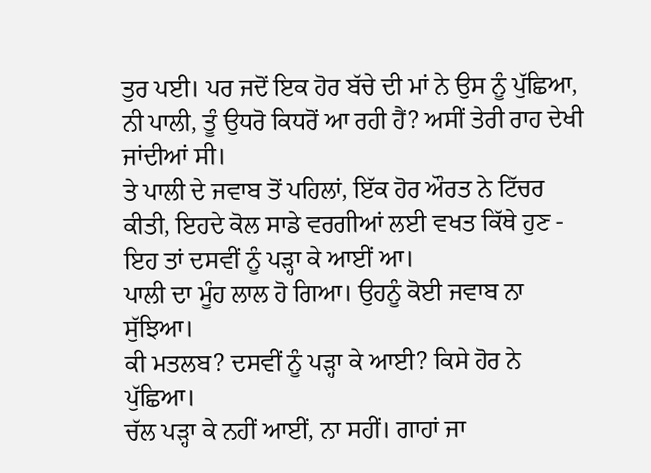ਤੁਰ ਪਈ। ਪਰ ਜਦੋਂ ਇਕ ਹੋਰ ਬੱਚੇ ਦੀ ਮਾਂ ਨੇ ਉਸ ਨੂੰ ਪੁੱਛਿਆ, ਨੀ ਪਾਲੀ, ਤੂੰ ਉਧਰੋ ਕਿਧਰੋਂ ਆ ਰਹੀ ਹੈਂ? ਅਸੀਂ ਤੇਰੀ ਰਾਹ ਦੇਖੀ ਜਾਂਦੀਆਂ ਸੀ।
ਤੇ ਪਾਲੀ ਦੇ ਜਵਾਬ ਤੋਂ ਪਹਿਲਾਂ, ਇੱਕ ਹੋਰ ਔਰਤ ਨੇ ਟਿੱਚਰ ਕੀਤੀ, ਇਹਦੇ ਕੋਲ ਸਾਡੇ ਵਰਗੀਆਂ ਲਈ ਵਖਤ ਕਿੱਥੇ ਹੁਣ - ਇਹ ਤਾਂ ਦਸਵੀਂ ਨੂੰ ਪੜ੍ਹਾ ਕੇ ਆਈਂ ਆ।
ਪਾਲੀ ਦਾ ਮੂੰਹ ਲਾਲ ਹੋ ਗਿਆ। ਉਹਨੂੰ ਕੋਈ ਜਵਾਬ ਨਾ ਸੁੱਝਿਆ।
ਕੀ ਮਤਲਬ? ਦਸਵੀਂ ਨੂੰ ਪੜ੍ਹਾ ਕੇ ਆਈ? ਕਿਸੇ ਹੋਰ ਨੇ ਪੁੱਛਿਆ।
ਚੱਲ ਪੜ੍ਹਾ ਕੇ ਨਹੀਂ ਆਈਂ, ਨਾ ਸਹੀਂ। ਗਾਹਾਂ ਜਾ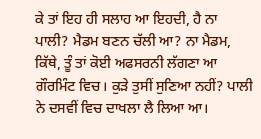ਕੇ ਤਾਂ ਇਹ ਹੀ ਸਲਾਹ ਆ ਇਹਦੀ, ਹੈ ਨਾ ਪਾਲੀ? ਮੈਡਮ ਬਣਨ ਚੱਲੀ ਆ? ਨਾ ਮੈਡਮ, ਕਿੱਥੇ, ਤੂੰ ਤਾਂ ਕੋਈ ਅਫਸਰਨੀ ਲੱਗਣਾ ਆ ਗੌਰਮਿੰਟ ਵਿਚ। ਕੁੜੇ ਤੁਸੀਂ ਸੁਣਿਆ ਨਹੀਂ? ਪਾਲੀ ਨੇ ਦਸਵੀਂ ਵਿਚ ਦਾਖਲਾ ਲੈ ਲਿਆ ਆ।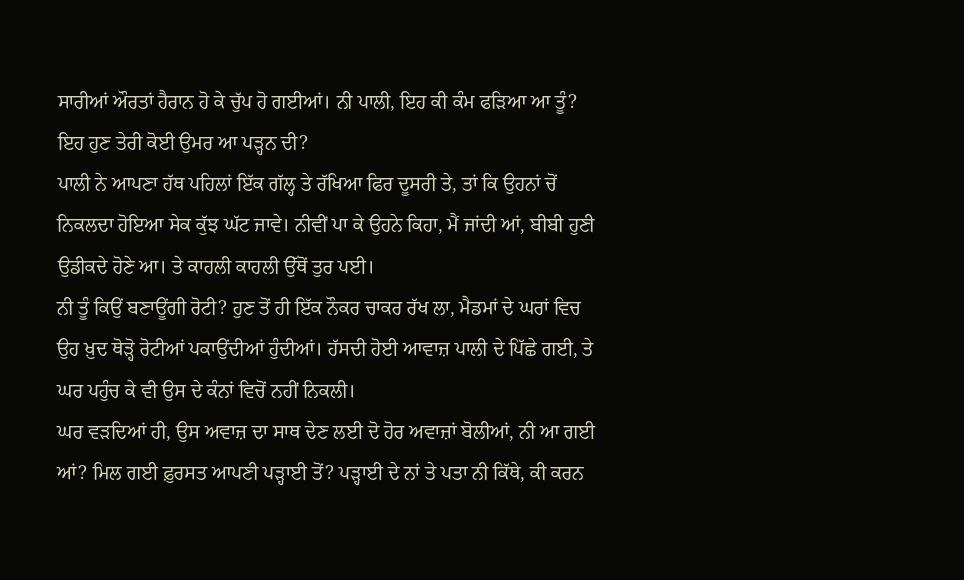ਸਾਰੀਆਂ ਔਰਤਾਂ ਹੈਰਾਨ ਹੋ ਕੇ ਚੁੱਪ ਹੋ ਗਈਆਂ। ਨੀ ਪਾਲੀ, ਇਹ ਕੀ ਕੰਮ ਫੜਿਆ ਆ ਤੂੰ? ਇਹ ਹੁਣ ਤੇਰੀ ਕੋਈ ਉਮਰ ਆ ਪੜ੍ਹਨ ਦੀ?
ਪਾਲੀ ਨੇ ਆਪਣਾ ਹੱਥ ਪਹਿਲਾਂ ਇੱਕ ਗੱਲ੍ਹ ਤੇ ਰੱਖਿਆ ਫਿਰ ਦੂਸਰੀ ਤੇ, ਤਾਂ ਕਿ ਉਹਨਾਂ ਚੋਂ ਨਿਕਲਦਾ ਹੋਇਆ ਸੇਕ ਕੁੱਝ ਘੱਟ ਜਾਵੇ। ਨੀਵੀਂ ਪਾ ਕੇ ਉਹਨੇ ਕਿਹਾ, ਮੈਂ ਜਾਂਦੀ ਆਂ, ਬੀਬੀ ਹੁਣੀ ਉਡੀਕਦੇ ਹੋਣੇ ਆ। ਤੇ ਕਾਹਲੀ ਕਾਹਲੀ ਉੱਥੋਂ ਤੁਰ ਪਈ।
ਨੀ ਤੂੰ ਕਿਉਂ ਬਣਾਊਂਗੀ ਰੋਟੀ? ਹੁਣ ਤੋਂ ਹੀ ਇੱਕ ਨੌਕਰ ਚਾਕਰ ਰੱਖ ਲਾ, ਮੈਡਮਾਂ ਦੇ ਘਰਾਂ ਵਿਚ ਉਹ ਖ਼ੁਦ ਥੋੜ੍ਹੋ ਰੋਟੀਆਂ ਪਕਾਉਂਦੀਆਂ ਹੁੰਦੀਆਂ। ਹੱਸਦੀ ਹੋਈ ਆਵਾਜ਼ ਪਾਲੀ ਦੇ ਪਿੱਛੇ ਗਈ, ਤੇ ਘਰ ਪਹੁੰਚ ਕੇ ਵੀ ਉਸ ਦੇ ਕੰਨਾਂ ਵਿਚੋਂ ਨਹੀਂ ਨਿਕਲੀ।
ਘਰ ਵੜਦਿਆਂ ਹੀ, ਉਸ ਅਵਾਜ਼ ਦਾ ਸਾਥ ਦੇਣ ਲਈ ਦੋ ਹੋਰ ਅਵਾਜ਼ਾਂ ਬੋਲੀਆਂ, ਨੀ ਆ ਗਈ ਆਂ? ਮਿਲ ਗਈ ਫ਼ੁਰਸਤ ਆਪਣੀ ਪੜ੍ਹਾਈ ਤੋਂ? ਪੜ੍ਹਾਈ ਦੇ ਨਾਂ ਤੇ ਪਤਾ ਨੀ ਕਿੱਥੇ, ਕੀ ਕਰਨ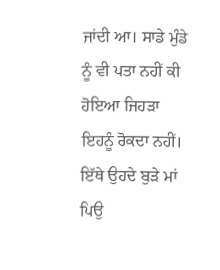ਜਾਂਦੀ ਆ। ਸਾਡੇ ਮੁੰਡੇ ਨੂੰ ਵੀ ਪਤਾ ਨਹੀਂ ਕੀ ਹੋਇਆ ਜਿਹੜਾ ਇਹਨੂੰ ਰੋਕਦਾ ਨਹੀਂ। ਇੱਥੇ ਉਹਦੇ ਬੁੜੇ ਮਾਂ ਪਿਉ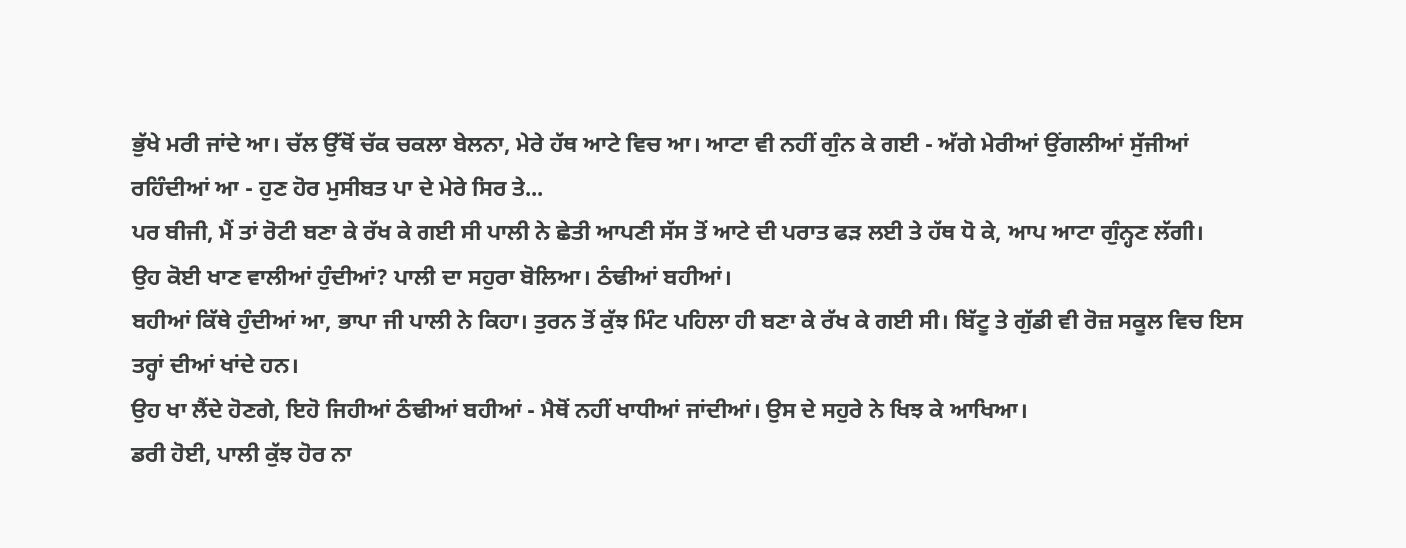ਭੁੱਖੇ ਮਰੀ ਜਾਂਦੇ ਆ। ਚੱਲ ਉੱਥੋਂ ਚੱਕ ਚਕਲਾ ਬੇਲਨਾ, ਮੇਰੇ ਹੱਥ ਆਟੇ ਵਿਚ ਆ। ਆਟਾ ਵੀ ਨਹੀਂ ਗੁੰਨ ਕੇ ਗਈ - ਅੱਗੇ ਮੇਰੀਆਂ ਉਂਗਲੀਆਂ ਸੁੱਜੀਆਂ ਰਹਿੰਦੀਆਂ ਆ - ਹੁਣ ਹੋਰ ਮੁਸੀਬਤ ਪਾ ਦੇ ਮੇਰੇ ਸਿਰ ਤੇ...
ਪਰ ਬੀਜੀ, ਮੈਂ ਤਾਂ ਰੋਟੀ ਬਣਾ ਕੇ ਰੱਖ ਕੇ ਗਈ ਸੀ ਪਾਲੀ ਨੇ ਛੇਤੀ ਆਪਣੀ ਸੱਸ ਤੋਂ ਆਟੇ ਦੀ ਪਰਾਤ ਫੜ ਲਈ ਤੇ ਹੱਥ ਧੋ ਕੇ, ਆਪ ਆਟਾ ਗੁੰਨ੍ਹਣ ਲੱਗੀ।
ਉਹ ਕੋਈ ਖਾਣ ਵਾਲੀਆਂ ਹੁੰਦੀਆਂ? ਪਾਲੀ ਦਾ ਸਹੁਰਾ ਬੋਲਿਆ। ਠੰਢੀਆਂ ਬਹੀਆਂ।
ਬਹੀਆਂ ਕਿੱਥੇ ਹੁੰਦੀਆਂ ਆ, ਭਾਪਾ ਜੀ ਪਾਲੀ ਨੇ ਕਿਹਾ। ਤੁਰਨ ਤੋਂ ਕੁੱਝ ਮਿੰਟ ਪਹਿਲਾ ਹੀ ਬਣਾ ਕੇ ਰੱਖ ਕੇ ਗਈ ਸੀ। ਬਿੱਟੂ ਤੇ ਗੁੱਡੀ ਵੀ ਰੋਜ਼ ਸਕੂਲ ਵਿਚ ਇਸ ਤਰ੍ਹਾਂ ਦੀਆਂ ਖਾਂਦੇ ਹਨ।
ਉਹ ਖਾ ਲੈਂਦੇ ਹੋਣਗੇ, ਇਹੋ ਜਿਹੀਆਂ ਠੰਢੀਆਂ ਬਹੀਆਂ - ਮੈਥੋਂ ਨਹੀਂ ਖਾਧੀਆਂ ਜਾਂਦੀਆਂ। ਉਸ ਦੇ ਸਹੁਰੇ ਨੇ ਖਿਝ ਕੇ ਆਖਿਆ।
ਡਰੀ ਹੋਈ, ਪਾਲੀ ਕੁੱਝ ਹੋਰ ਨਾ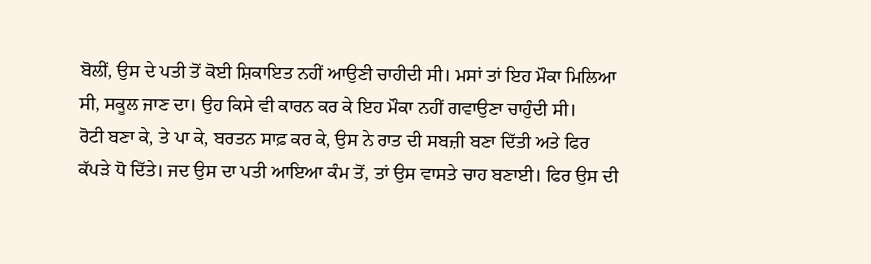ਬੋਲੀਂ, ਉਸ ਦੇ ਪਤੀ ਤੋਂ ਕੋਈ ਸ਼ਿਕਾਇਤ ਨਹੀਂ ਆਉਣੀ ਚਾਹੀਦੀ ਸੀ। ਮਸਾਂ ਤਾਂ ਇਹ ਮੌਕਾ ਮਿਲਿਆ ਸੀ, ਸਕੂਲ ਜਾਣ ਦਾ। ਉਹ ਕਿਸੇ ਵੀ ਕਾਰਨ ਕਰ ਕੇ ਇਹ ਮੌਕਾ ਨਹੀਂ ਗਵਾਉਣਾ ਚਾਹੁੰਦੀ ਸੀ।
ਰੋਟੀ ਬਣਾ ਕੇ, ਤੇ ਪਾ ਕੇ, ਬਰਤਨ ਸਾਫ਼ ਕਰ ਕੇ, ਉਸ ਨੇ ਰਾਤ ਦੀ ਸਬਜ਼ੀ ਬਣਾ ਦਿੱਤੀ ਅਤੇ ਫਿਰ ਕੱਪੜੇ ਧੋ ਦਿੱਤੇ। ਜਦ ਉਸ ਦਾ ਪਤੀ ਆਇਆ ਕੰਮ ਤੋਂ, ਤਾਂ ਉਸ ਵਾਸਤੇ ਚਾਹ ਬਣਾਈ। ਫਿਰ ਉਸ ਦੀ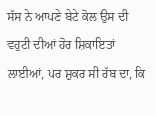ਸੱਸ ਨੇ ਆਪਣੇ ਬੇਟੇ ਕੋਲ ਉਸ ਦੀ ਵਹੁਟੀ ਦੀਆਂ ਹੋਰ ਸ਼ਿਕਾਇਤਾਂ ਲਾਈਆਂ, ਪਰ ਸ਼ੁਕਰ ਸੀ ਰੱਬ ਦਾ, ਕਿ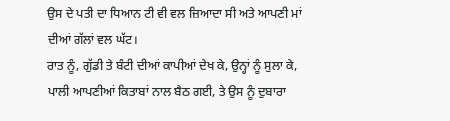ਉਸ ਦੇ ਪਤੀ ਦਾ ਧਿਆਨ ਟੀ ਵੀ ਵਲ ਜ਼ਿਆਦਾ ਸੀ ਅਤੇ ਆਪਣੀ ਮਾਂ ਦੀਆਂ ਗੱਲਾਂ ਵਲ ਘੱਟ।
ਰਾਤ ਨੂੰ, ਗੁੱਡੀ ਤੇ ਬੰਟੀ ਦੀਆਂ ਕਾਪੀਆਂ ਦੇਖ ਕੇ, ਉਨ੍ਹਾਂ ਨੂੰ ਸੁਲਾ ਕੇ, ਪਾਲੀ ਆਪਣੀਆਂ ਕਿਤਾਬਾਂ ਨਾਲ ਬੈਠ ਗਈ, ਤੇ ਉਸ ਨੂੰ ਦੁਬਾਰਾ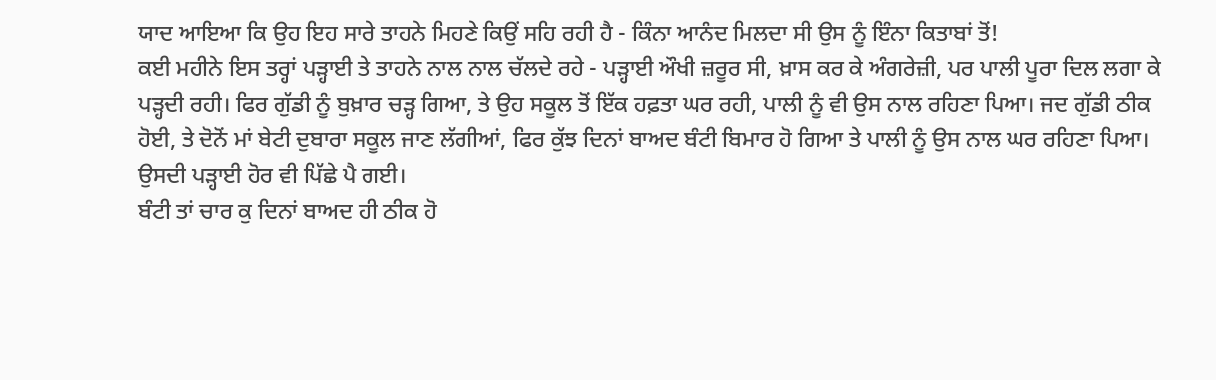ਯਾਦ ਆਇਆ ਕਿ ਉਹ ਇਹ ਸਾਰੇ ਤਾਹਨੇ ਮਿਹਣੇ ਕਿਉਂ ਸਹਿ ਰਹੀ ਹੈ - ਕਿੰਨਾ ਆਨੰਦ ਮਿਲਦਾ ਸੀ ਉਸ ਨੂੰ ਇੰਨਾ ਕਿਤਾਬਾਂ ਤੋਂ!
ਕਈ ਮਹੀਨੇ ਇਸ ਤਰ੍ਹਾਂ ਪੜ੍ਹਾਈ ਤੇ ਤਾਹਨੇ ਨਾਲ ਨਾਲ ਚੱਲਦੇ ਰਹੇ - ਪੜ੍ਹਾਈ ਔਖੀ ਜ਼ਰੂਰ ਸੀ, ਖ਼ਾਸ ਕਰ ਕੇ ਅੰਗਰੇਜ਼ੀ, ਪਰ ਪਾਲੀ ਪੂਰਾ ਦਿਲ ਲਗਾ ਕੇ ਪੜ੍ਹਦੀ ਰਹੀ। ਫਿਰ ਗੁੱਡੀ ਨੂੰ ਬੁਖ਼ਾਰ ਚੜ੍ਹ ਗਿਆ, ਤੇ ਉਹ ਸਕੂਲ ਤੋਂ ਇੱਕ ਹਫ਼ਤਾ ਘਰ ਰਹੀ, ਪਾਲੀ ਨੂੰ ਵੀ ਉਸ ਨਾਲ ਰਹਿਣਾ ਪਿਆ। ਜਦ ਗੁੱਡੀ ਠੀਕ ਹੋਈ, ਤੇ ਦੋਨੋਂ ਮਾਂ ਬੇਟੀ ਦੁਬਾਰਾ ਸਕੂਲ ਜਾਣ ਲੱਗੀਆਂ, ਫਿਰ ਕੁੱਝ ਦਿਨਾਂ ਬਾਅਦ ਬੰਟੀ ਬਿਮਾਰ ਹੋ ਗਿਆ ਤੇ ਪਾਲੀ ਨੂੰ ਉਸ ਨਾਲ ਘਰ ਰਹਿਣਾ ਪਿਆ। ਉਸਦੀ ਪੜ੍ਹਾਈ ਹੋਰ ਵੀ ਪਿੱਛੇ ਪੈ ਗਈ।
ਬੰਟੀ ਤਾਂ ਚਾਰ ਕੁ ਦਿਨਾਂ ਬਾਅਦ ਹੀ ਠੀਕ ਹੋ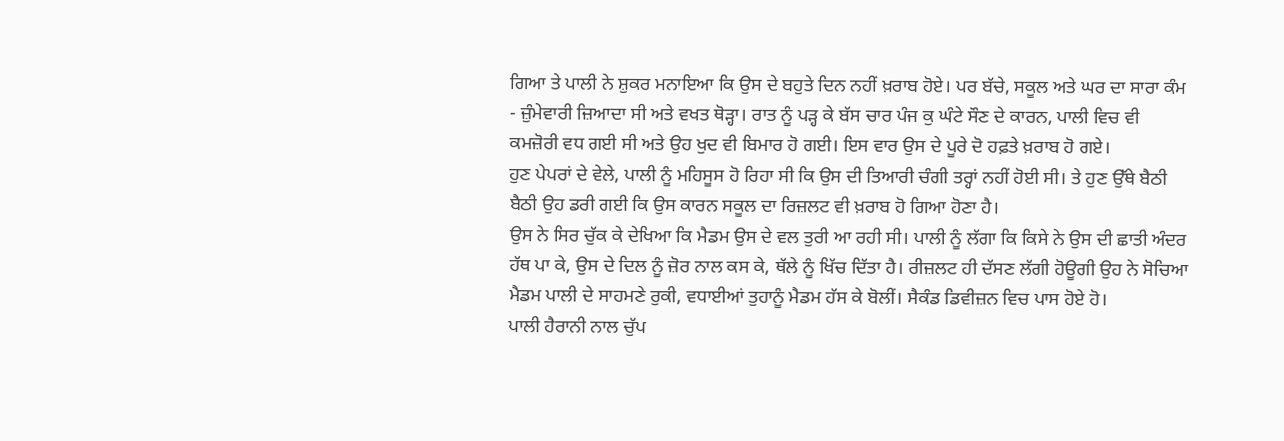ਗਿਆ ਤੇ ਪਾਲੀ ਨੇ ਸ਼ੁਕਰ ਮਨਾਇਆ ਕਿ ਉਸ ਦੇ ਬਹੁਤੇ ਦਿਨ ਨਹੀਂ ਖ਼ਰਾਬ ਹੋਏ। ਪਰ ਬੱਚੇ, ਸਕੂਲ ਅਤੇ ਘਰ ਦਾ ਸਾਰਾ ਕੰਮ - ਜ਼ੁੰਮੇਵਾਰੀ ਜ਼ਿਆਦਾ ਸੀ ਅਤੇ ਵਖਤ ਥੋੜ੍ਹਾ। ਰਾਤ ਨੂੰ ਪੜ੍ਹ ਕੇ ਬੱਸ ਚਾਰ ਪੰਜ ਕੁ ਘੰਟੇ ਸੌਣ ਦੇ ਕਾਰਨ, ਪਾਲੀ ਵਿਚ ਵੀ ਕਮਜ਼ੋਰੀ ਵਧ ਗਈ ਸੀ ਅਤੇ ਉਹ ਖੁਦ ਵੀ ਬਿਮਾਰ ਹੋ ਗਈ। ਇਸ ਵਾਰ ਉਸ ਦੇ ਪੂਰੇ ਦੋ ਹਫ਼ਤੇ ਖ਼ਰਾਬ ਹੋ ਗਏ।
ਹੁਣ ਪੇਪਰਾਂ ਦੇ ਵੇਲੇ, ਪਾਲੀ ਨੂੰ ਮਹਿਸੂਸ ਹੋ ਰਿਹਾ ਸੀ ਕਿ ਉਸ ਦੀ ਤਿਆਰੀ ਚੰਗੀ ਤਰ੍ਹਾਂ ਨਹੀਂ ਹੋਈ ਸੀ। ਤੇ ਹੁਣ ਉੱਥੇ ਬੈਠੀ ਬੈਠੀ ਉਹ ਡਰੀ ਗਈ ਕਿ ਉਸ ਕਾਰਨ ਸਕੂਲ ਦਾ ਰਿਜ਼ਲਟ ਵੀ ਖ਼ਰਾਬ ਹੋ ਗਿਆ ਹੋਣਾ ਹੈ।
ਉਸ ਨੇ ਸਿਰ ਚੁੱਕ ਕੇ ਦੇਖਿਆ ਕਿ ਮੈਡਮ ਉਸ ਦੇ ਵਲ ਤੁਰੀ ਆ ਰਹੀ ਸੀ। ਪਾਲੀ ਨੂੰ ਲੱਗਾ ਕਿ ਕਿਸੇ ਨੇ ਉਸ ਦੀ ਛਾਤੀ ਅੰਦਰ ਹੱਥ ਪਾ ਕੇ, ਉਸ ਦੇ ਦਿਲ ਨੂੰ ਜ਼ੋਰ ਨਾਲ ਕਸ ਕੇ, ਥੱਲੇ ਨੂੰ ਖਿੱਚ ਦਿੱਤਾ ਹੈ। ਰੀਜ਼ਲਟ ਹੀ ਦੱਸਣ ਲੱਗੀ ਹੋਊਗੀ ਉਹ ਨੇ ਸੋਚਿਆ
ਮੈਡਮ ਪਾਲੀ ਦੇ ਸਾਹਮਣੇ ਰੁਕੀ, ਵਧਾਈਆਂ ਤੁਹਾਨੂੰ ਮੈਡਮ ਹੱਸ ਕੇ ਬੋਲੀਂ। ਸੈਕੰਡ ਡਿਵੀਜ਼ਨ ਵਿਚ ਪਾਸ ਹੋਏ ਹੋ।
ਪਾਲੀ ਹੈਰਾਨੀ ਨਾਲ ਚੁੱਪ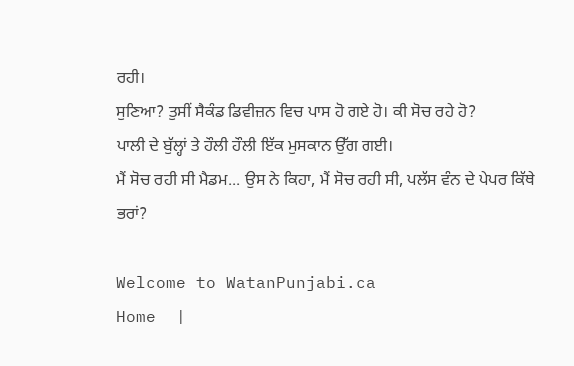ਰਹੀ।
ਸੁਣਿਆ? ਤੁਸੀਂ ਸੈਕੰਡ ਡਿਵੀਜ਼ਨ ਵਿਚ ਪਾਸ ਹੋ ਗਏ ਹੋ। ਕੀ ਸੋਚ ਰਹੇ ਹੋ?
ਪਾਲੀ ਦੇ ਬੁੱਲ੍ਹਾਂ ਤੇ ਹੌਲੀ ਹੌਲੀ ਇੱਕ ਮੁਸਕਾਨ ਉੱਗ ਗਈ।
ਮੈਂ ਸੋਚ ਰਹੀ ਸੀ ਮੈਡਮ... ਉਸ ਨੇ ਕਿਹਾ, ਮੈਂ ਸੋਚ ਰਹੀ ਸੀ, ਪਲੱਸ ਵੰਨ ਦੇ ਪੇਪਰ ਕਿੱਥੇ ਭਰਾਂ?

Welcome to WatanPunjabi.ca
Home  |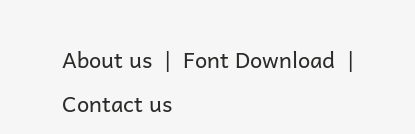About us  |  Font Download  |  Contact us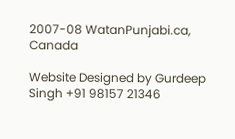2007-08 WatanPunjabi.ca, Canada

Website Designed by Gurdeep Singh +91 98157 21346